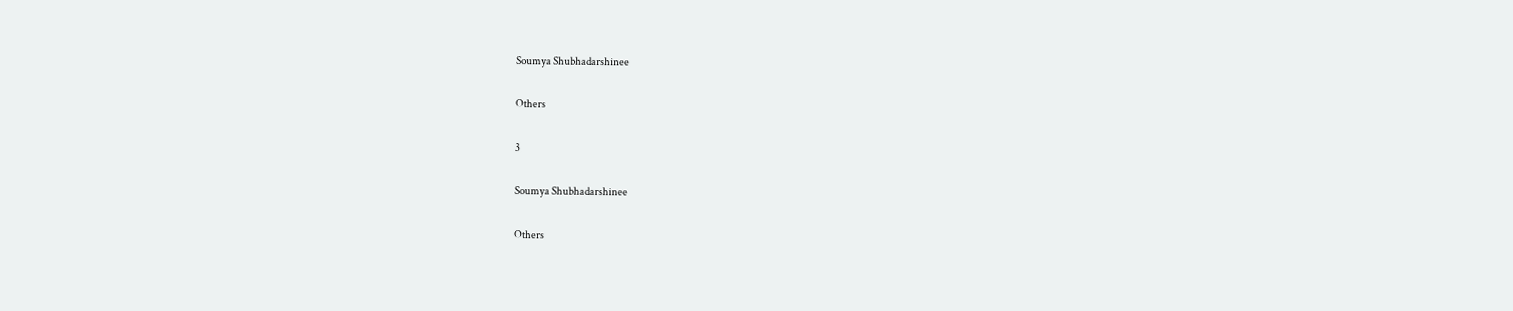Soumya Shubhadarshinee

Others

3

Soumya Shubhadarshinee

Others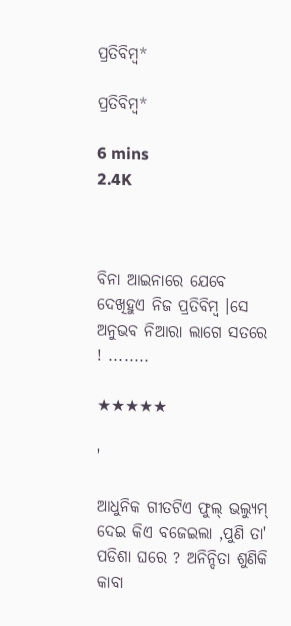ପ୍ରତିବିମ୍ବ*

ପ୍ରତିବିମ୍ବ*

6 mins
2.4K



ବିନା ଆଇନାରେ ଯେବେ ଦେଖିହୁଏ ନିଜ ପ୍ରତିବିମ୍ବ ।ସେ ଅନୁଭବ ନିଆରା ଲାଗେ ସତରେ ! ........

★★★★★

'

ଆଧୁନିକ ଗୀତଟିଏ ଫୁଲ୍ ଭଲ୍ୟୁମ୍ ଦେଇ କିଏ ବଜେଇଲା ,ପୁଣି ତା' ପଡିଶା ଘରେ ? ଅନିନ୍ଦିତା ଶୁଣିକି କାବା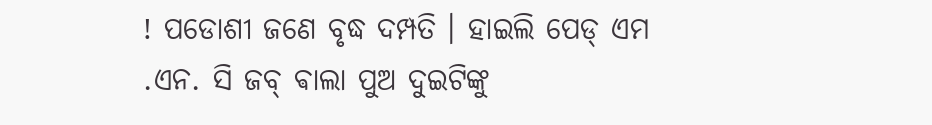! ପଡୋଶୀ ଜଣେ ବୃଦ୍ଧ ଦମ୍ପତି । ହାଇଲି ପେଡ୍ ଏମ .ଏନ. ସି ଜବ୍ ଵାଲା ପୁଅ ଦୁଇଟିଙ୍କୁ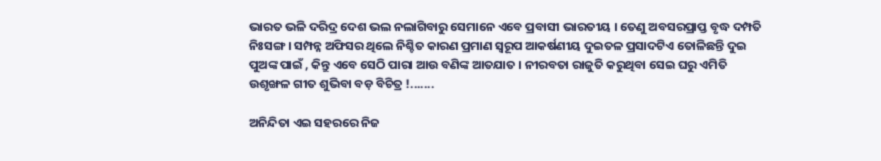ଭାରତ ଭଳି ଦରିଦ୍ର ଦେଶ ଭଲ ନଲାଗିବାରୁ ସେମାନେ ଏବେ ପ୍ରବାସୀ ଭାରତୀୟ । ତେଣୁ ଅବସରପ୍ରାପ୍ତ ବୃଦ୍ଧ ଦମ୍ପତି ନିଃସଙ୍ଗ । ସମ୍ପନ୍ନ ଅଫିସର ଥିଲେ ନିଶ୍ଚିତ କାରଣ ପ୍ରମାଣ ସ୍ୱରୂପ ଆକର୍ଷଣୀୟ ଦୁଇତଳ ପ୍ରସାଦଟିଏ ତୋଳିଛନ୍ତି ଦୁଇ ପୁଅଙ୍କ ପାଇଁ , କିନ୍ତୁ ଏବେ ସେଠି ପାରା ଆଉ ବଣିଙ୍କ ଆତଯାତ । ନୀରବତା ରାଜୁତି କରୁଥିବା ସେଇ ଘରୁ ଏମିତି ଉଶୃଙ୍ଖଳ ଗୀତ ଶୁଭିବା ବଡ଼ ବିଚିତ୍ର !.......

ଅନିନ୍ଦିତା ଏଇ ସହରରେ ନିଜ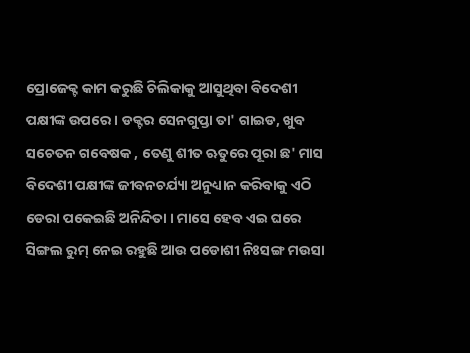ପ୍ରୋଜେକ୍ଟ କାମ କରୁଛି ଚିଲିକାକୁ ଆସୁଥିବା ବିଦେଶୀ ପକ୍ଷୀଙ୍କ ଉପରେ । ଡକ୍ଟର ସେନଗୁପ୍ତା ତା' ଗାଇଡ, ଖୁବ ସଚେତନ ଗବେଷକ , ତେଣୁ ଶୀତ ଋତୁରେ ପୂରା ଛ' ମାସ ବିଦେଶୀ ପକ୍ଷୀଙ୍କ ଜୀବନଚର୍ଯ୍ୟା ଅନୁଧ୍ୟାନ କରିବାକୁ ଏଠି ଡେରା ପକେଇଛି ଅନିନ୍ଦିତା । ମାସେ ହେବ ଏଇ ଘରେ ସିଙ୍ଗଲ ରୁମ୍ ନେଇ ରହୁଛି ଆଉ ପଡୋଶୀ ନିଃସଙ୍ଗ ମଉସା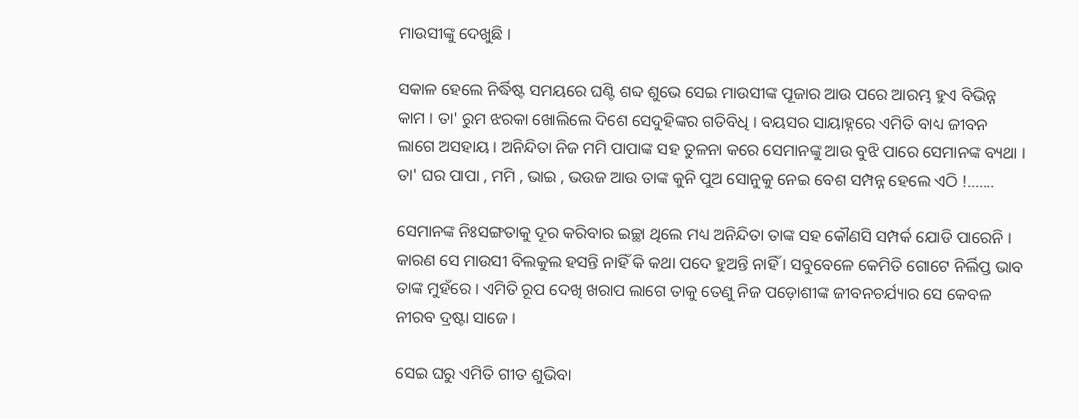ମାଉସୀଙ୍କୁ ଦେଖୁଛି ।

ସକାଳ ହେଲେ ନିର୍ଦ୍ଧିଷ୍ଟ ସମୟରେ ଘଣ୍ଟି ଶବ୍ଦ ଶୁଭେ ସେଇ ମାଉସୀଙ୍କ ପୂଜାର ଆଉ ପରେ ଆରମ୍ଭ ହୁଏ ବିଭିନ୍ନ କାମ । ତା' ରୁମ ଝରକା ଖୋଲିଲେ ଦିଶେ ସେଦୁହିଙ୍କର ଗତିବିଧି । ବୟସର ସାୟାହ୍ନରେ ଏମିତି ବାଧ୍ୟ ଜୀବନ ଲାଗେ ଅସହାୟ । ଅନିନ୍ଦିତା ନିଜ ମମି ପାପାଙ୍କ ସହ ତୁଳନା କରେ ସେମାନଙ୍କୁ ଆଉ ବୁଝି ପାରେ ସେମାନଙ୍କ ବ୍ୟଥା । ତା' ଘର ପାପା , ମମି , ଭାଇ , ଭଉଜ ଆଉ ତାଙ୍କ କୁନି ପୁଅ ସୋନୁକୁ ନେଇ ବେଶ ସମ୍ପନ୍ନ ହେଲେ ଏଠି !.......

ସେମାନଙ୍କ ନିଃସଙ୍ଗତାକୁ ଦୂର କରିବାର ଇଚ୍ଛା ଥିଲେ ମଧ୍ୟ ଅନିନ୍ଦିତା ତାଙ୍କ ସହ କୌଣସି ସମ୍ପର୍କ ଯୋଡି ପାରେନି । କାରଣ ସେ ମାଉସୀ ବିଲକୁଲ ହସନ୍ତି ନାହିଁ କି କଥା ପଦେ ହୁଅନ୍ତି ନାହିଁ । ସବୁବେଳେ କେମିତି ଗୋଟେ ନିର୍ଲିପ୍ତ ଭାବ ତାଙ୍କ ମୁହଁରେ । ଏମିତି ରୂପ ଦେଖି ଖରାପ ଲାଗେ ତାକୁ ତେଣୁ ନିଜ ପଡ଼ୋଶୀଙ୍କ ଜୀବନଚର୍ଯ୍ୟାର ସେ କେବଳ ନୀରବ ଦ୍ରଷ୍ଟା ସାଜେ ।

ସେଇ ଘରୁ ଏମିତି ଗୀତ ଶୁଭିବା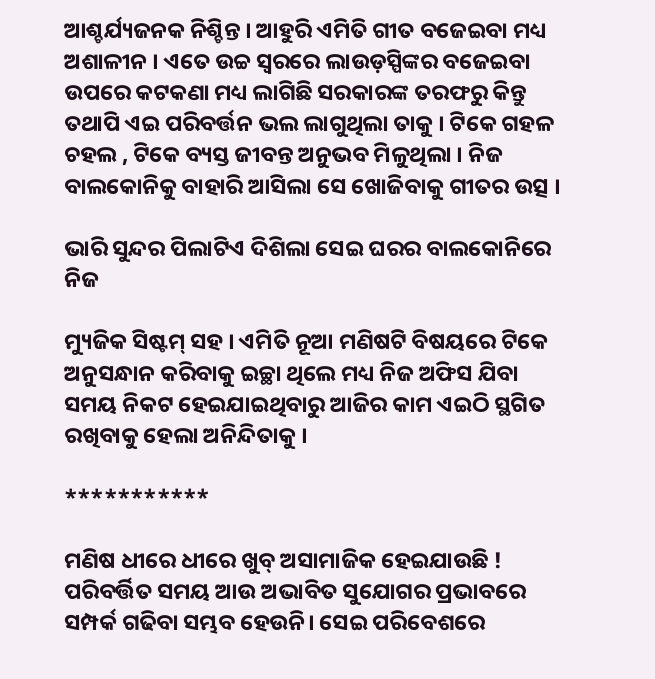ଆଶ୍ଚର୍ଯ୍ୟଜନକ ନିଶ୍ଚିନ୍ତ । ଆହୁରି ଏମିତି ଗୀତ ବଜେଇବା ମଧ୍ୟ ଅଶାଳୀନ । ଏତେ ଉଚ୍ଚ ସ୍ୱରରେ ଲାଉଡ଼ସ୍ପିଙ୍କର ବଜେଇବା ଉପରେ କଟକଣା ମଧ୍ୟ ଲାଗିଛି ସରକାରଙ୍କ ତରଫରୁ କିନ୍ତୁ ତଥାପି ଏଇ ପରିବର୍ତ୍ତନ ଭଲ ଲାଗୁଥିଲା ତାକୁ । ଟିକେ ଗହଳ ଚହଲ , ଟିକେ ବ୍ୟସ୍ତ ଜୀବନ୍ତ ଅନୁଭବ ମିଳୁଥିଲା । ନିଜ ବାଲକୋନିକୁ ବାହାରି ଆସିଲା ସେ ଖୋଜିବାକୁ ଗୀତର ଉତ୍ସ ।

ଭାରି ସୁନ୍ଦର ପିଲାଟିଏ ଦିଶିଲା ସେଇ ଘରର ବାଲକୋନିରେ ନିଜ

ମ୍ୟୁଜିକ ସିଷ୍ଟମ୍ ସହ । ଏମିତି ନୂଆ ମଣିଷଟି ବିଷୟରେ ଟିକେ ଅନୁସନ୍ଧାନ କରିବାକୁ ଇଚ୍ଛା ଥିଲେ ମଧ୍ୟ ନିଜ ଅଫିସ ଯିବା ସମୟ ନିକଟ ହେଇଯାଇଥିବାରୁ ଆଜିର କାମ ଏଇଠି ସ୍ଥଗିତ ରଖିବାକୁ ହେଲା ଅନିନ୍ଦିତାକୁ ।

***********

ମଣିଷ ଧୀରେ ଧୀରେ ଖୁବ୍ ଅସାମାଜିକ ହେଇଯାଉଛି ! ପରିବର୍ତ୍ତିତ ସମୟ ଆଉ ଅଭାବିତ ସୁଯୋଗର ପ୍ରଭାବରେ ସମ୍ପର୍କ ଗଢିବା ସମ୍ଭବ ହେଉନି। ସେଇ ପରିବେଶରେ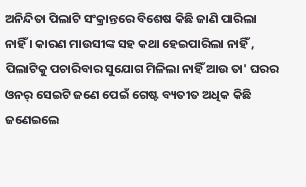ଅନିନ୍ଦିତା ପିଲାଟି ସଂକ୍ରାନ୍ତରେ ବିଶେଷ କିଛି ଜାଣି ପାରିଲା ନାହିଁ । କାରଣ ମାଉସୀଙ୍କ ସହ କଥା ହେଇପାରିଲା ନାହିଁ , ପିଲାଟିକୁ ପଚାରିବାର ସୁଯୋଗ ମିଳିଲା ନାହିଁ ଆଉ ତା' ଘରର ଓନର୍ ସେଇଟି ଜଣେ ପେଇଁ ଗେଷ୍ଟ ବ୍ୟତୀତ ଅଧିକ କିଛି ଜଣେଇଲେ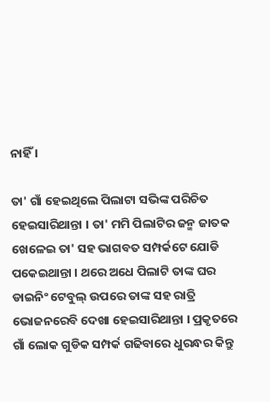ନାହିଁ ।

ତା' ଗାଁ ହେଇଥିଲେ ପିଲାଟା ସଭିଙ୍କ ପରିଚିତ ହେଇସାରିଥାନ୍ତା । ତା' ମମି ପିଲାଟିର ଜନ୍ମ ଜାତକ ଖେଳେଇ ତା' ସହ ଭାଗବତ ସମ୍ପର୍କଟେ ଯୋଡି ପକେଇଥାନ୍ତା । ଥରେ ଅଧେ ପିଲାଟି ତାଙ୍କ ଘର ଡାଇନିଂ ଟେବୁଲ୍ ଉପରେ ତାଙ୍କ ସହ ରାତ୍ରି ଭୋଜନରେବି ଦେଖା ହେଇସାରିଥାନ୍ତା । ପ୍ରକୃତରେ ଗାଁ ଲୋକ ଗୁଡିକ ସମ୍ପର୍କ ଗଢିବାରେ ଧୁରନ୍ଧର କିନ୍ତୁ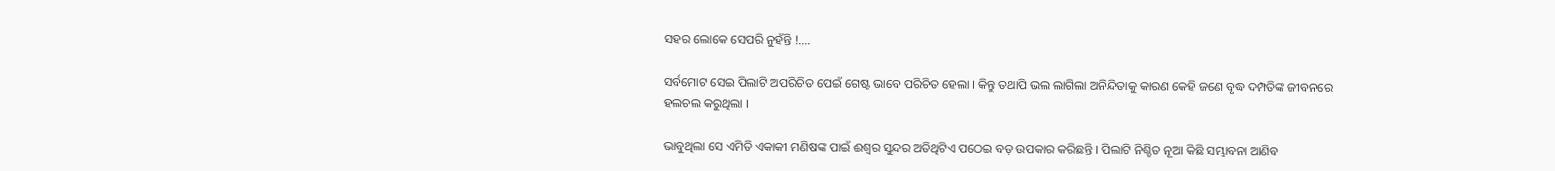ସହର ଲୋକେ ସେପରି ନୁହଁନ୍ତି !....

ସର୍ବମୋଟ ସେଇ ପିଲାଟି ଅପରିଚିତ ପେଇଁ ଗେଷ୍ଟ ଭାବେ ପରିଚିତ ହେଲା । କିନ୍ତୁ ତଥାପି ଭଲ ଲାଗିଲା ଅନିନ୍ଦିତାକୁ କାରଣ କେହି ଜଣେ ବୃଦ୍ଧ ଦମ୍ପତିଙ୍କ ଜୀବନରେ ହଲଚଲ କରୁଥିଲା ।

ଭାବୁଥିଲା ସେ ଏମିତି ଏକାକୀ ମଣିଷଙ୍କ ପାଇଁ ଈଶ୍ୱର ସୁନ୍ଦର ଅତିଥିଟିଏ ପଠେଇ ବଡ଼ ଉପକାର କରିଛନ୍ତି । ପିଲାଟି ନିଶ୍ଚିତ ନୂଆ କିଛି ସମ୍ଭାବନା ଆଣିବ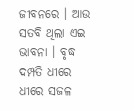ଜୀବନରେ । ଆଉ ସତବି ଥିଲା ଏଇ ଭାବନା । ବୃଦ୍ଧ ଦମ୍ପତି ଧୀରେ ଧୀରେ ସଜଳ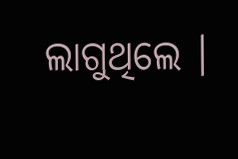ଲାଗୁଥିଲେ ।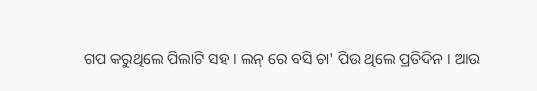ଗପ କରୁଥିଲେ ପିଲାଟି ସହ । ଲନ୍ ରେ ବସି ଚା' ପିଉ ଥିଲେ ପ୍ରତିଦିନ । ଆଉ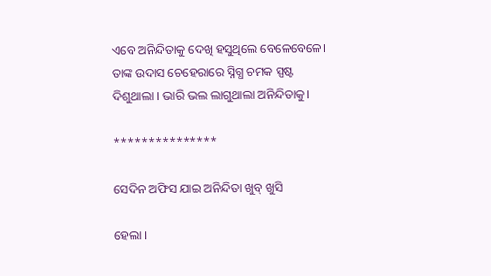ଏବେ ଅନିନ୍ଦିତାକୁ ଦେଖି ହସୁଥିଲେ ବେଳେବେଳେ। ତାଙ୍କ ଉଦାସ ଚେହେରାରେ ସ୍ନିଗ୍ଧ ଚମକ ସ୍ପଷ୍ଟ ଦିଶୁଥାଲା । ଭାରି ଭଲ ଲାଗୁଥାଲା ଅନିନ୍ଦିତାକୁ।

***************

ସେଦିନ ଅଫିସ ଯାଇ ଅନିନ୍ଦିତା ଖୁବ୍ ଖୁସି

ହେଲା ।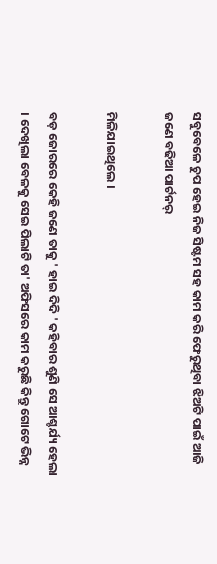ସବୁବେଳେ ଚୁପ ହେଇ ନିଜ ସିଷ୍ଟମ ସହ କାମ କରି ଫେରୁଥିବା ଝିଅଟି ପାଇଁ ଆଜି ଜଣେ ବଢିଆ ପାର୍ଟନର୍

ମିଳିଯାଇଥିଲେ ।

ବଡ଼ ଜୋରରେ କେହି ଜଣେ ତାକୁ ' ହାଇ ଦିଦି ' କହିବାର ଶୁଣି ସେ ଆଶ୍ଚର୍ଯ୍ୟ ହେଲା । ଦେଖିଲା ବେଳକୁ ସେଇ ପିଲାଟି ତା' ଅଫିସରେ କାମ କରୁଛି କିନ୍ତୁ ଗୋଟେ ଭିନ୍ନ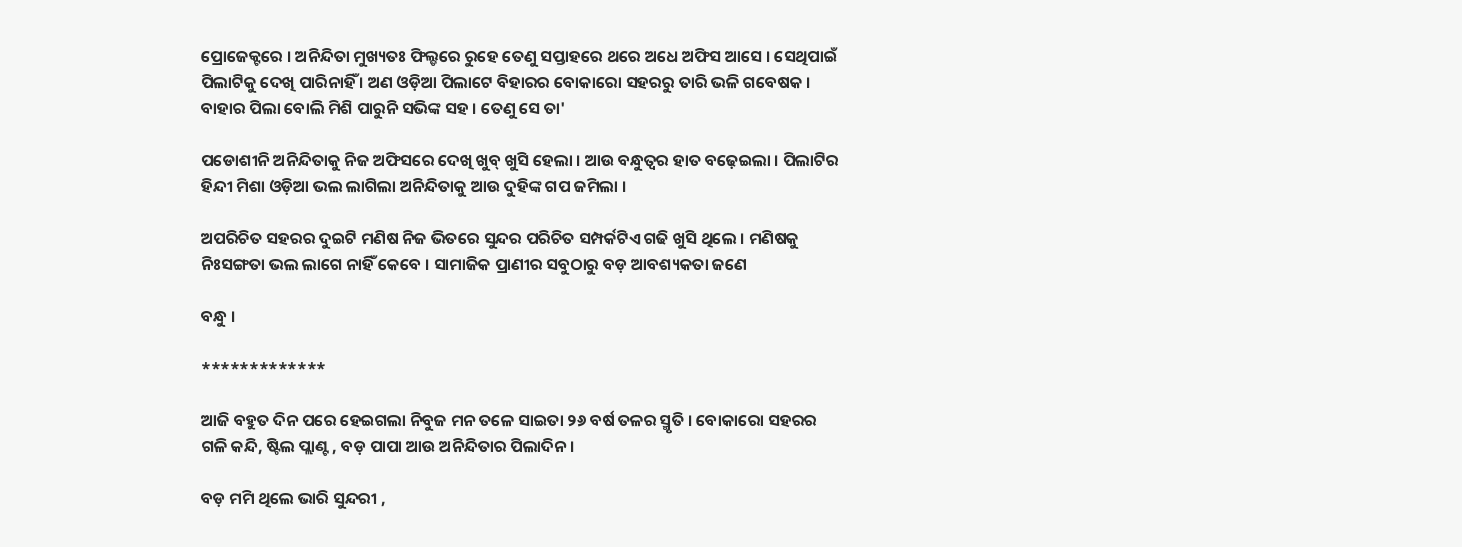ପ୍ରୋଜେକ୍ଟରେ । ଅନିନ୍ଦିତା ମୁଖ୍ୟତଃ ଫିଲ୍ଡରେ ରୁହେ ତେଣୁ ସପ୍ତାହରେ ଥରେ ଅଧେ ଅଫିସ ଆସେ । ସେଥିପାଇଁ ପିଲାଟିକୁ ଦେଖି ପାରିନାହିଁ । ଅଣ ଓଡ଼ିଆ ପିଲାଟେ ବିହାରର ବୋକାରୋ ସହରରୁ ତାରି ଭଳି ଗବେଷକ । ବାହାର ପିଲା ବୋଲି ମିଶି ପାରୁନି ସଭିଙ୍କ ସହ । ତେଣୁ ସେ ତା'

ପଡୋଶୀନି ଅନିନ୍ଦିତାକୁ ନିଜ ଅଫିସରେ ଦେଖି ଖୁବ୍ ଖୁସି ହେଲା । ଆଉ ବନ୍ଧୁତ୍ୱର ହାତ ବଢ଼େଇଲା । ପିଲାଟିର ହିନ୍ଦୀ ମିଶା ଓଡ଼ିଆ ଭଲ ଲାଗିଲା ଅନିନ୍ଦିତାକୁ ଆଉ ଦୁହିଙ୍କ ଗପ ଜମିଲା ।

ଅପରିଚିତ ସହରର ଦୁଇଟି ମଣିଷ ନିଜ ଭିତରେ ସୁନ୍ଦର ପରିଚିତ ସମ୍ପର୍କଟିଏ ଗଢି ଖୁସି ଥିଲେ । ମଣିଷକୁ ନିଃସଙ୍ଗତା ଭଲ ଲାଗେ ନାହିଁ କେବେ । ସାମାଜିକ ପ୍ରାଣୀର ସବୁଠାରୁ ବଡ଼ ଆବଶ୍ୟକତା ଜଣେ

ବନ୍ଧୁ ।

*************

ଆଜି ବହୁତ ଦିନ ପରେ ହେଇଗଲା ନିବୁଜ ମନ ତଳେ ସାଇତା ୨୬ ବର୍ଷ ତଳର ସ୍ମୃତି । ବୋକାରୋ ସହରର ଗଳି କନ୍ଦି, ଷ୍ଟିଲ ପ୍ଲାଣ୍ଟ , ବଡ଼ ପାପା ଆଉ ଅନିନ୍ଦିତାର ପିଲାଦିନ।

ବଡ଼ ମମି ଥିଲେ ଭାରି ସୁନ୍ଦରୀ ,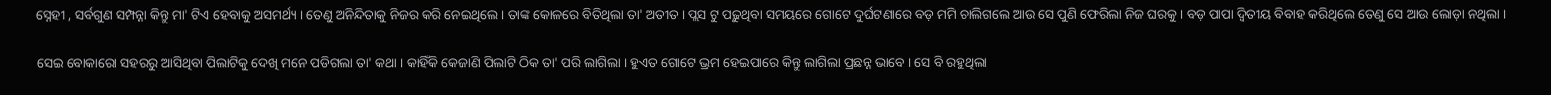ସ୍ନେହୀ , ସର୍ବଗୁଣ ସମ୍ପନ୍ନା କିନ୍ତୁ ମା' ଟିଏ ହେବାକୁ ଅସମର୍ଥ୍ୟ । ତେଣୁ ଅନିନ୍ଦିତାକୁ ନିଜର କରି ନେଇଥିଲେ । ତାଙ୍କ କୋଳରେ ବିତିଥିଲା ତା' ଅତୀତ । ପ୍ଲସ ଟୁ ପଢ଼ୁଥିବା ସମୟରେ ଗୋଟେ ଦୁର୍ଘଟଣାରେ ବଡ଼ ମମି ଚାଲିଗଲେ ଆଉ ସେ ପୁଣି ଫେରିଲା ନିଜ ଘରକୁ । ବଡ଼ ପାପା ଦ୍ଵିତୀୟ ବିବାହ କରିଥିଲେ ତେଣୁ ସେ ଆଉ ଲୋଡ଼ା ନଥିଲା ।

ସେଇ ବୋକାରୋ ସହରରୁ ଆସିଥିବା ପିଲାଟିକୁ ଦେଖି ମନେ ପଡିଗଲା ତା' କଥା । କାହିଁକି କେଜାଣି ପିଲାଟି ଠିକ ତା' ପରି ଲାଗିଲା । ହୁଏତ ଗୋଟେ ଭ୍ରମ ହେଇପାରେ କିନ୍ତୁ ଲାଗିଲା ପ୍ରଛନ୍ନ ଭାବେ । ସେ ବି ରହୁଥିଲା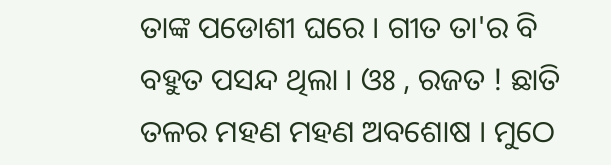ତାଙ୍କ ପଡୋଶୀ ଘରେ । ଗୀତ ତା'ର ବି ବହୁତ ପସନ୍ଦ ଥିଲା । ଓଃ , ରଜତ ! ଛାତି ତଳର ମହଣ ମହଣ ଅବଶୋଷ । ମୁଠେ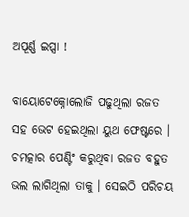ଅପୂର୍ଣ୍ଣ ଇପ୍ସା !

ବାୟୋଟେକ୍ନୋଲୋଜି ପଢୁଥିଲା ରଜତ ସହ ଭେଟ ହେଇଥିଲା ୟୁଥ ଫେଷ୍ଟରେ । ଚମତ୍କାର ପେଣ୍ଟିଂ କରୁଥିବା ରଜତ ବହୁତ ଭଲ ଲାଗିଥିଲା ତାକୁ । ସେଇଠି ପରିଚୟ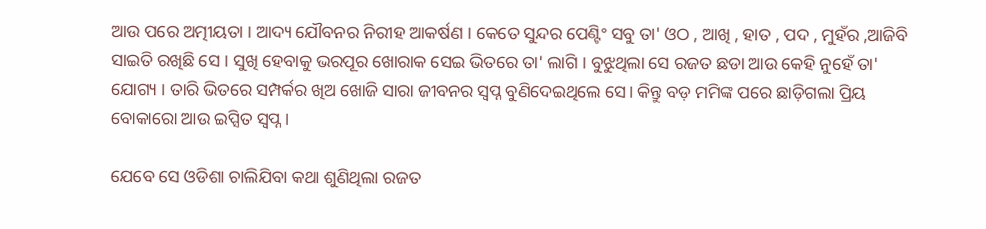ଆଉ ପରେ ଅତ୍ମୀୟତା । ଆଦ୍ୟ ଯୌବନର ନିରୀହ ଆକର୍ଷଣ । କେତେ ସୁନ୍ଦର ପେଣ୍ଟିଂ ସବୁ ତା' ଓଠ , ଆଖି , ହାତ , ପଦ , ମୁହଁର ,ଆଜିବି ସାଇତି ରଖିଛି ସେ । ସୁଖି ହେବାକୁ ଭରପୂର ଖୋରାକ ସେଇ ଭିତରେ ତା' ଲାଗି । ବୁଝୁଥିଲା ସେ ରଜତ ଛଡା ଆଉ କେହି ନୁହେଁ ତା' ଯୋଗ୍ୟ । ତାରି ଭିତରେ ସମ୍ପର୍କର ଖିଅ ଖୋଜି ସାରା ଜୀବନର ସ୍ୱପ୍ନ ବୁଣିଦେଇଥିଲେ ସେ। କିନ୍ତୁ ବଡ଼ ମମିଙ୍କ ପରେ ଛାଡ଼ିଗଲା ପ୍ରିୟ ବୋକାରୋ ଆଉ ଇପ୍ସିତ ସ୍ୱପ୍ନ ।

ଯେବେ ସେ ଓଡିଶା ଚାଲିଯିବା କଥା ଶୁଣିଥିଲା ରଜତ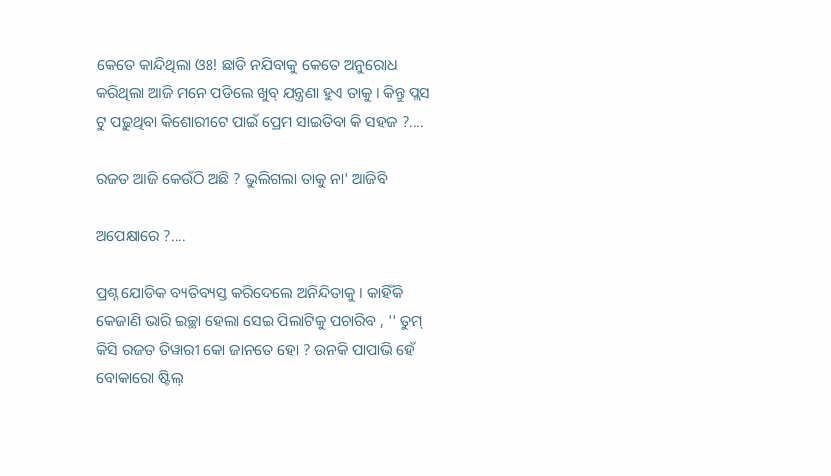କେତେ କାନ୍ଦିଥିଲା ଓଃ! ଛାଡି ନଯିବାକୁ କେତେ ଅନୁରୋଧ କରିଥିଲା ଆଜି ମନେ ପଡିଲେ ଖୁବ୍ ଯନ୍ତ୍ରଣା ହୁଏ ତାକୁ । କିନ୍ତୁ ପ୍ଲସ ଟୁ ପଢ଼ୁଥିବା କିଶୋରୀଟେ ପାଇଁ ପ୍ରେମ ସାଇତିବା କି ସହଜ ?....

ରଜତ ଆଜି କେଉଁଠି ଅଛି ? ଭୁଲିଗଲା ତାକୁ ନା' ଆଜିବି

ଅପେକ୍ଷାରେ ?....

ପ୍ରଶ୍ନ ଯୋଡିକ ବ୍ୟତିବ୍ୟସ୍ତ କରିଦେଲେ ଅନିନ୍ଦିତାକୁ । କାହିଁକି କେଜାଣି ଭାରି ଇଚ୍ଛା ହେଲା ସେଇ ପିଲାଟିକୁ ପଚାରିବ , '' ତୁମ୍ କିସି ରଜତ ତିୱାରୀ କୋ ଜାନତେ ହୋ ? ଉନକି ପାପାଭି ହେଁ ବୋକାରୋ ଷ୍ଟିଲ୍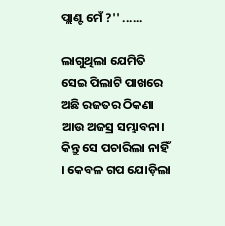ପ୍ଲାଣ୍ଟ ମେଁ ?'' ......

ଲାଗୁଥିଲା ଯେମିତି ସେଇ ପିଲାଟି ପାଖରେ ଅଛି ରଜତର ଠିକଣା ଆଉ ଅଜସ୍ର ସମ୍ଭାବନା। କିନ୍ତୁ ସେ ପଚାରିଲା ନାହିଁ । କେବଳ ଗପ ଯୋଡ଼ିଲା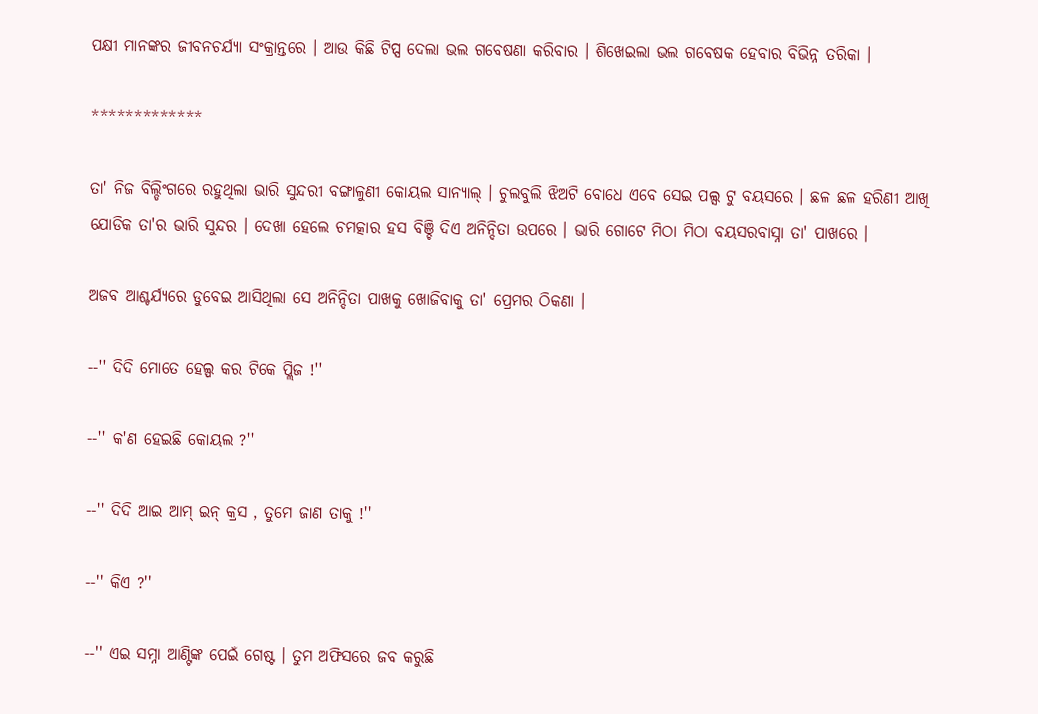ପକ୍ଷୀ ମାନଙ୍କର ଜୀବନଚର୍ଯ୍ୟା ସଂକ୍ରାନ୍ତରେ । ଆଉ କିଛି ଟିପ୍ସ ଦେଲା ଭଲ ଗବେଷଣା କରିବାର । ଶିଖେଇଲା ଭଲ ଗବେଷକ ହେବାର ବିଭିନ୍ନ ତରିକା ।

*************

ତା' ନିଜ ବିଲ୍ଡିଂଗରେ ରହୁଥିଲା ଭାରି ସୁନ୍ଦରୀ ବଙ୍ଗାଳୁଣୀ କୋୟଲ ସାନ୍ୟାଲ୍ । ଚୁଲବୁଲି ଝିଅଟି ବୋଧେ ଏବେ ସେଇ ପଲ୍ସ ଟୁ ବୟସରେ । ଛଳ ଛଳ ହରିଣୀ ଆଖି ଯୋଡିକ ତା'ର ଭାରି ସୁନ୍ଦର । ଦେଖା ହେଲେ ଚମତ୍କାର ହସ ବିଞ୍ଚି ଦିଏ ଅନିନ୍ଦିତା ଉପରେ । ଭାରି ଗୋଟେ ମିଠା ମିଠା ବୟସରବାସ୍ନା ତା' ପାଖରେ ।

ଅଜବ ଆଶ୍ଚର୍ଯ୍ୟରେ ଡୁବେଇ ଆସିଥିଲା ସେ ଅନିନ୍ଦିତା ପାଖକୁ ଖୋଜିବାକୁ ତା' ପ୍ରେମର ଠିକଣା ।

--'' ଦିଦି ମୋତେ ହେଲ୍ପ କର ଟିକେ ପ୍ଲିଜ !''

--'' କ'ଣ ହେଇଛି କୋୟଲ ?''

--'' ଦିଦି ଆଇ ଆମ୍ ଇନ୍ କ୍ରସ , ତୁମେ ଜାଣ ତାକୁ !''

--'' କିଏ ?''

--'' ଏଇ ସମ୍ନା ଆଣ୍ଟିଙ୍କ ପେଇଁ ଗେଷ୍ଟ । ତୁମ ଅଫିସରେ ଜବ କରୁଛି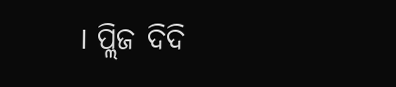। ପ୍ଲିଜ ଦିଦି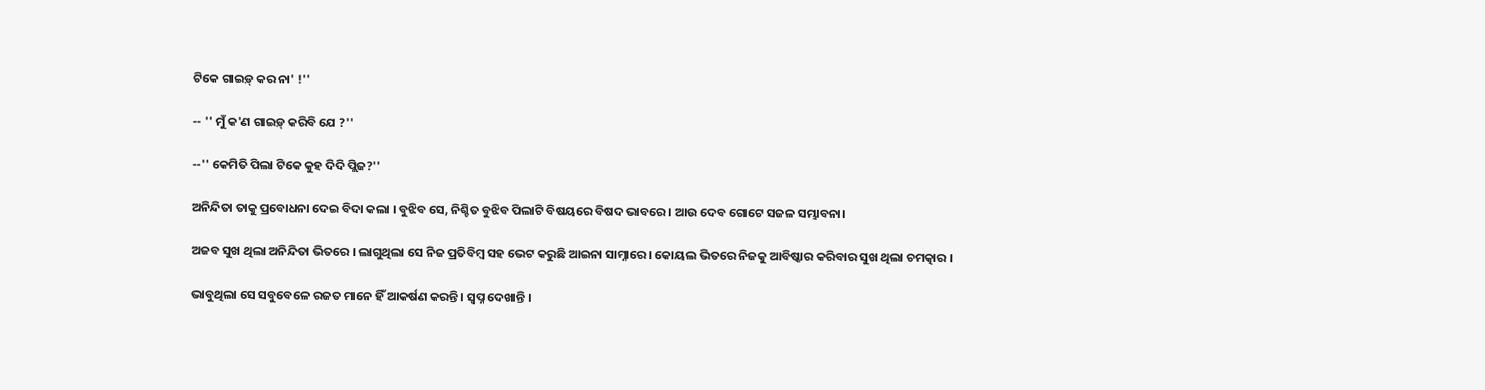ଟିକେ ଗାଇଡ଼୍ କର ନା' !''

-- '' ମୁଁ କ'ଣ ଗାଇଡ଼୍ କରିବି ଯେ ?''

--'' କେମିତି ପିଲା ଟିକେ କୁହ ଦିଦି ପ୍ଲିଜ?''

ଅନିନ୍ଦିତା ତାକୁ ପ୍ରବୋଧନା ଦେଇ ବିଦା କଲା । ବୁଝିବ ସେ, ନିଶ୍ଚିତ ବୁଝିବ ପିଲାଟି ବିଷୟରେ ବିଷଦ ଭାବରେ । ଆଉ ଦେବ ଗୋଟେ ସଜଳ ସମ୍ଭାବନା।

ଅଜବ ସୁଖ ଥିଲା ଅନିନ୍ଦିତା ଭିତରେ । ଲାଗୁଥିଲା ସେ ନିଜ ପ୍ରତିବିମ୍ବ ସହ ଭେଟ କରୁଛି ଆଇନା ସାମ୍ନାରେ । କୋୟଲ ଭିତରେ ନିଜକୁ ଆବିଷ୍କାର କରିବାର ସୁଖ ଥିଲା ଚମତ୍କାର ।

ଭାବୁଥିଲା ସେ ସବୁବେଳେ ରଜତ ମାନେ ହିଁ ଆକର୍ଷଣ କରନ୍ତି । ସ୍ୱପ୍ନ ଦେଖାନ୍ତି ।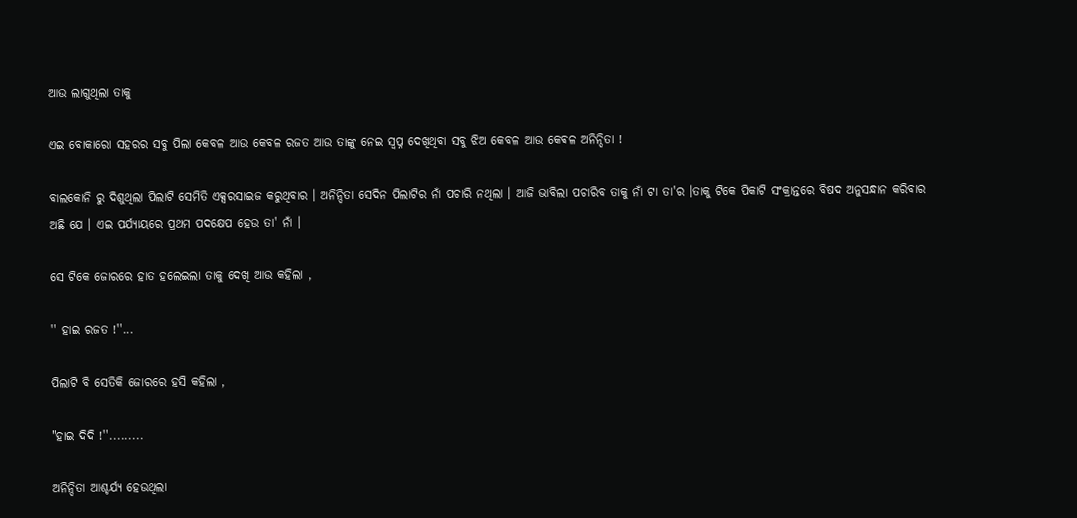ଆଉ ଲାଗୁଥିଲା ତାକୁ

ଏଇ ବୋକାରୋ ସହରର ସବୁ ପିଲା କେବଳ ଆଉ କେବଳ ରଜତ ଆଉ ତାଙ୍କୁ ନେଇ ସ୍ୱପ୍ନ ଦେଖିଥିବା ସବୁ ଝିଅ କେବଳ ଆଉ କେଵଳ ଅନିନ୍ଦିତା !

ବାଲକୋନି ରୁ ଦିଶୁଥିଲା ପିଲାଟି ସେମିତି ଏକ୍ସରସାଇଜ କରୁଥିବାର । ଅନିନ୍ଦିତା ସେଦିନ ପିଲାଟିର ନାଁ ପଚାରି ନଥିଲା । ଆଜି ଭାବିଲା ପଚାରିବ ତାକୁ ନାଁ ଟା ତା'ର ।ତାକୁ ଟିକେ ପିକାଟି ସଂକ୍ରାନ୍ତରେ ବିଷଦ ଅନୁସନ୍ଧାନ କରିବାର ଅଛି ଯେ । ଏଇ ପର୍ଯ୍ୟାୟରେ ପ୍ରଥମ ପଦକ୍ଷେପ ହେଉ ତା' ନାଁ ।

ସେ ଟିକେ ଜୋରରେ ହାତ ହଲେଇଲା ତାକୁ ଦେଖି ଆଉ କହିଲା ,

'' ହାଇ ରଜତ !''...

ପିଲାଟି ବି ସେତିକି ଜୋରରେ ହସି କହିଲା ,

"ହାଇ ଦିଦି !''.........

ଅନିନ୍ଦିତା ଆଶ୍ଚର୍ଯ୍ୟ ହେଉଥିଲା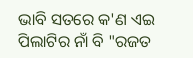ଭାବି ସତରେ କ'ଣ ଏଇ ପିଲାଟିର ନାଁ ବି "ରଜତ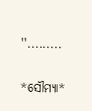''.........

*ସୌମ୍ୟା*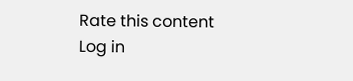Rate this content
Log in